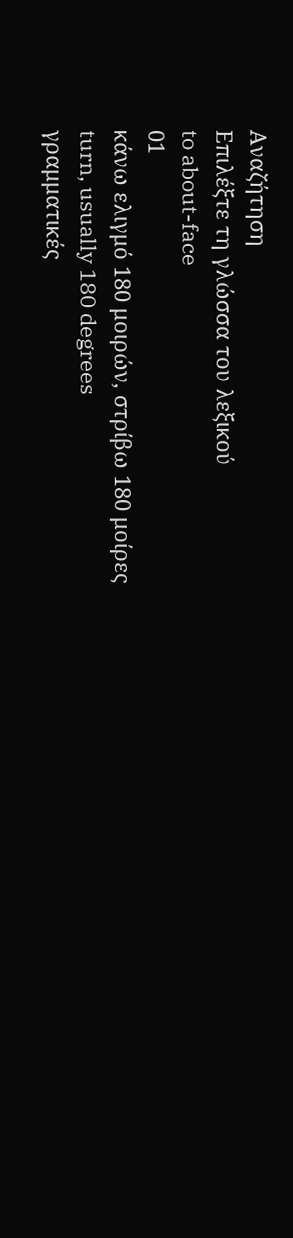Αναζήτηση
Επιλέξτε τη γλώσσα του λεξικού
to about-face
01
κάνω ελιγμό 180 μοιρών, στρίβω 180 μοίρες
turn, usually 180 degrees
γραμματικές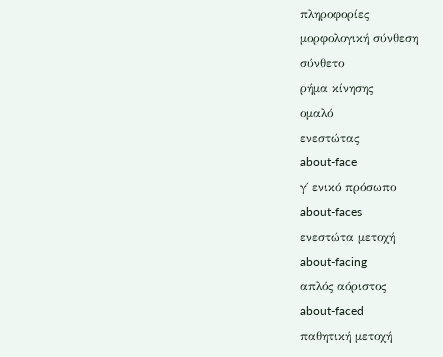πληροφορίες
μορφολογική σύνθεση
σύνθετο
ρήμα κίνησης
ομαλό
ενεστώτας
about-face
γ΄ ενικό πρόσωπο
about-faces
ενεστώτα μετοχή
about-facing
απλός αόριστος
about-faced
παθητική μετοχή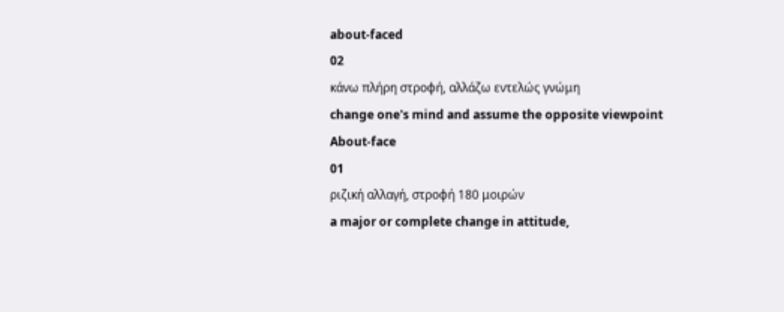about-faced
02
κάνω πλήρη στροφή, αλλάζω εντελώς γνώμη
change one's mind and assume the opposite viewpoint
About-face
01
ριζική αλλαγή, στροφή 180 μοιρών
a major or complete change in attitude,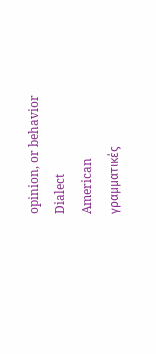opinion, or behavior
Dialect
American
γραμματικές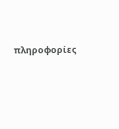πληροφορίες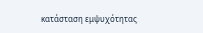κατάσταση εμψυχότητας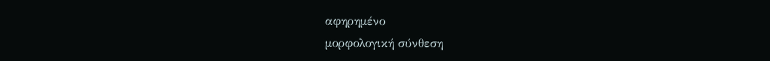αφηρημένο
μορφολογική σύνθεση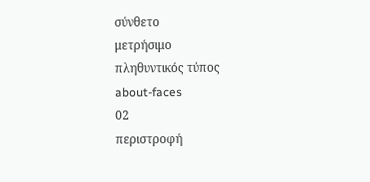σύνθετο
μετρήσιμο
πληθυντικός τύπος
about-faces
02
περιστροφή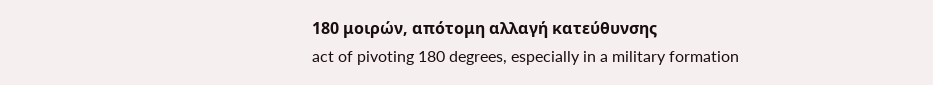180 μοιρών, απότομη αλλαγή κατεύθυνσης
act of pivoting 180 degrees, especially in a military formation